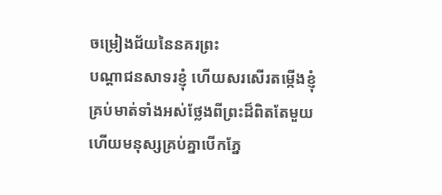ចម្រៀងជ័យនៃនគរព្រះ
បណ្ដាជនសាទរខ្ញុំ ហើយសរសើរតម្កើងខ្ញុំ គ្រប់មាត់ទាំងអស់ថ្លែងពីព្រះដ៏ពិតតែមួយ ហើយមនុស្សគ្រប់គ្នាបើកភ្នែ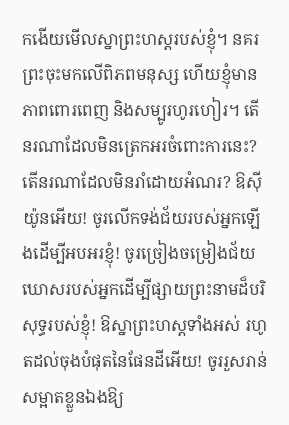កងើយមើលស្នាព្រះហស្តរបស់ខ្ញុំ។ នគរព្រះចុះមកលើពិភពមនុស្ស ហើយខ្ញុំមានភាពពោរពេញ និងសម្បូរហូរហៀរ។ តើនរណាដែលមិនត្រេកអរចំពោះការនេះ? តើនរណាដែលមិនរាំដោយអំណរ? ឱស៊ីយ៉ូនអើយ! ចូរលើកទង់ជ័យរបស់អ្នកឡើងដើម្បីអបអរខ្ញុំ! ចូរច្រៀងចម្រៀងជ័យឃោសរបស់អ្នកដើម្បីផ្សាយព្រះនាមដ៏បរិសុទ្ធរបស់ខ្ញុំ! ឱស្នាព្រះហស្ដទាំងអស់ រហូតដល់ចុងបំផុតនៃផែនដីអើយ! ចូររួសរាន់សម្អាតខ្លួនឯងឱ្យ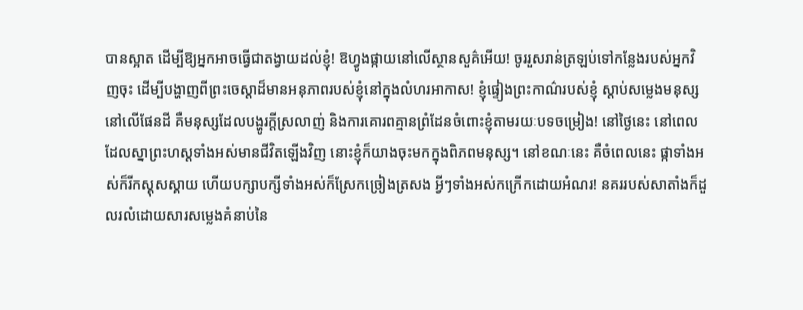បានស្អាត ដើម្បីឱ្យអ្នកអាចធ្វើជាតង្វាយដល់ខ្ញុំ! ឱហ្វូងផ្កាយនៅលើស្ថានសួគ៌អើយ! ចូររួសរាន់ត្រឡប់ទៅកន្លែងរបស់អ្នកវិញចុះ ដើម្បីបង្ហាញពីព្រះចេស្ដាដ៏មានអនុភាពរបស់ខ្ញុំនៅក្នុងលំហរអាកាស! ខ្ញុំផ្ទៀងព្រះកាណ៌របស់ខ្ញុំ ស្ដាប់សម្លេងមនុស្សនៅលើផែនដី គឺមនុស្សដែលបង្ហូរក្ដីស្រលាញ់ និងការគោរពគ្មានព្រំដែនចំពោះខ្ញុំតាមរយៈបទចម្រៀង! នៅថ្ងៃនេះ នៅពេលដែលស្នាព្រះហស្ដទាំងអស់មានជីវិតឡើងវិញ នោះខ្ញុំក៏យាងចុះមកក្នុងពិភពមនុស្ស។ នៅខណៈនេះ គឺចំពេលនេះ ផ្កាទាំងអស់ក៏រីកស្គុសស្គាយ ហើយបក្សាបក្សីទាំងអស់ក៏ស្រែកច្រៀងត្រសង អ្វីៗទាំងអស់កក្រើកដោយអំណរ! នគររបស់សាតាំងក៏ដួលរលំដោយសារសម្លេងគំនាប់នៃ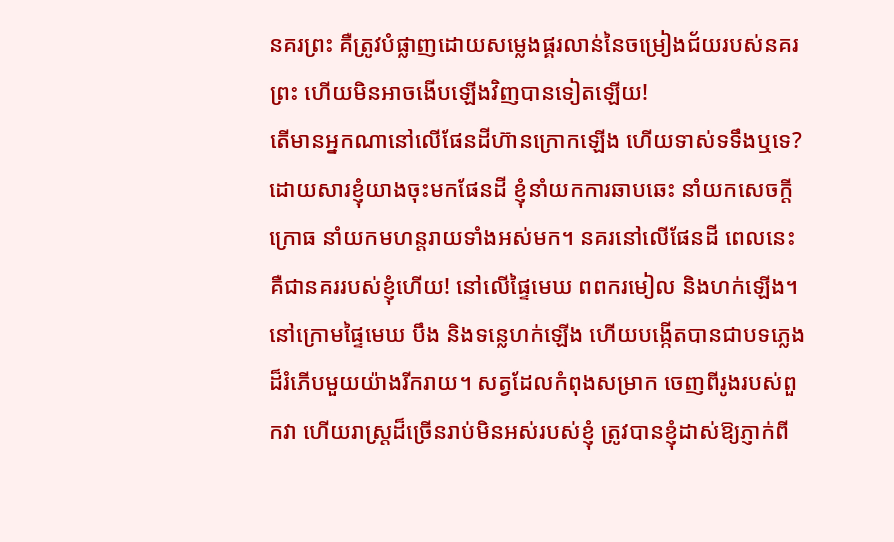នគរព្រះ គឺត្រូវបំផ្លាញដោយសម្លេងផ្គរលាន់នៃចម្រៀងជ័យរបស់នគរព្រះ ហើយមិនអាចងើបឡើងវិញបានទៀតឡើយ!
តើមានអ្នកណានៅលើផែនដីហ៊ានក្រោកឡើង ហើយទាស់ទទឹងឬទេ? ដោយសារខ្ញុំយាងចុះមកផែនដី ខ្ញុំនាំយកការឆាបឆេះ នាំយកសេចក្ដីក្រោធ នាំយកមហន្តរាយទាំងអស់មក។ នគរនៅលើផែនដី ពេលនេះគឺជានគររបស់ខ្ញុំហើយ! នៅលើផ្ទៃមេឃ ពពករមៀល និងហក់ឡើង។ នៅក្រោមផ្ទៃមេឃ បឹង និងទន្លេហក់ឡើង ហើយបង្កើតបានជាបទភ្លេងដ៏រំភើបមួយយ៉ាងរីករាយ។ សត្វដែលកំពុងសម្រាក ចេញពីរូងរបស់ពួកវា ហើយរាស្ត្រដ៏ច្រើនរាប់មិនអស់របស់ខ្ញុំ ត្រូវបានខ្ញុំដាស់ឱ្យភ្ញាក់ពី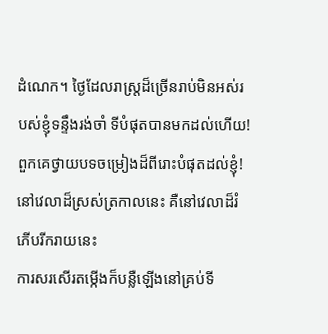ដំណេក។ ថ្ងៃដែលរាស្ត្រដ៏ច្រើនរាប់មិនអស់របស់ខ្ញុំទន្ទឹងរង់ចាំ ទីបំផុតបានមកដល់ហើយ! ពួកគេថ្វាយបទចម្រៀងដ៏ពីរោះបំផុតដល់ខ្ញុំ!
នៅវេលាដ៏ស្រស់ត្រកាលនេះ គឺនៅវេលាដ៏រំភើបរីករាយនេះ
ការសរសើរតម្កើងក៏បន្លឺឡើងនៅគ្រប់ទី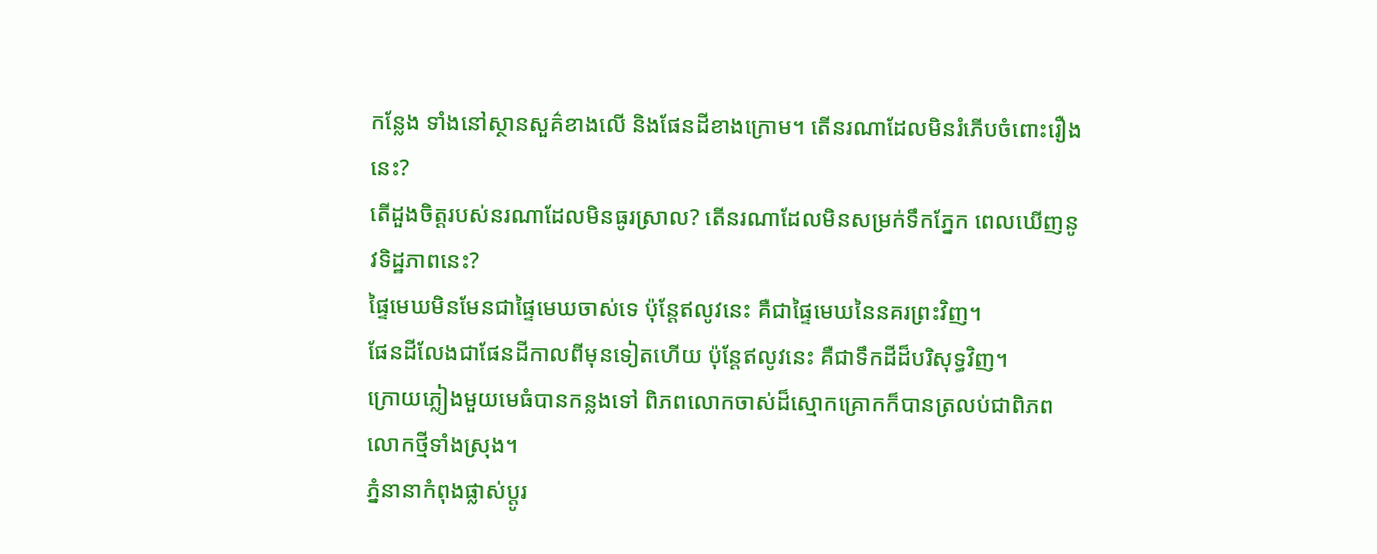កន្លែង ទាំងនៅស្ថានសួគ៌ខាងលើ និងផែនដីខាងក្រោម។ តើនរណាដែលមិនរំភើបចំពោះរឿងនេះ?
តើដួងចិត្តរបស់នរណាដែលមិនធូរស្រាល? តើនរណាដែលមិនសម្រក់ទឹកភ្នែក ពេលឃើញនូវទិដ្ឋភាពនេះ?
ផ្ទៃមេឃមិនមែនជាផ្ទៃមេឃចាស់ទេ ប៉ុន្ដែឥលូវនេះ គឺជាផ្ទៃមេឃនៃនគរព្រះវិញ។
ផែនដីលែងជាផែនដីកាលពីមុនទៀតហើយ ប៉ុន្ដែឥលូវនេះ គឺជាទឹកដីដ៏បរិសុទ្ធវិញ។
ក្រោយភ្លៀងមួយមេធំបានកន្លងទៅ ពិភពលោកចាស់ដ៏ស្មោកគ្រោកក៏បានត្រលប់ជាពិភពលោកថ្មីទាំងស្រុង។
ភ្នំនានាកំពុងផ្លាស់ប្ដូរ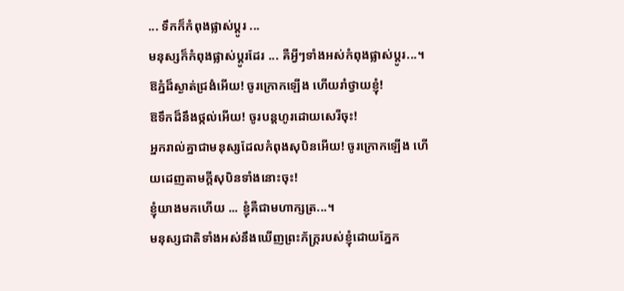... ទឹកក៏កំពុងផ្លាស់ប្ដូរ ...
មនុស្សក៏កំពុងផ្លាស់ប្ដូរដែរ ... គឺអ្វីៗទាំងអស់កំពុងផ្លាស់ប្ដូរ...។
ឱភ្នំដ៏ស្ងាត់ជ្រងំអើយ! ចូរក្រោកឡើង ហើយរាំថ្វាយខ្ញុំ!
ឱទឹកដ៏នឹងថ្កល់អើយ! ចូរបន្ដហូរដោយសេរីចុះ!
អ្នករាល់គ្នាជាមនុស្សដែលកំពុងសុបិនអើយ! ចូរក្រោកឡើង ហើយដេញតាមក្ដីសុបិនទាំងនោះចុះ!
ខ្ញុំយាងមកហើយ ... ខ្ញុំគឺជាមហាក្សត្រ...។
មនុស្សជាតិទាំងអស់នឹងឃើញព្រះភ័ក្រ្ដរបស់ខ្ញុំដោយភ្នែក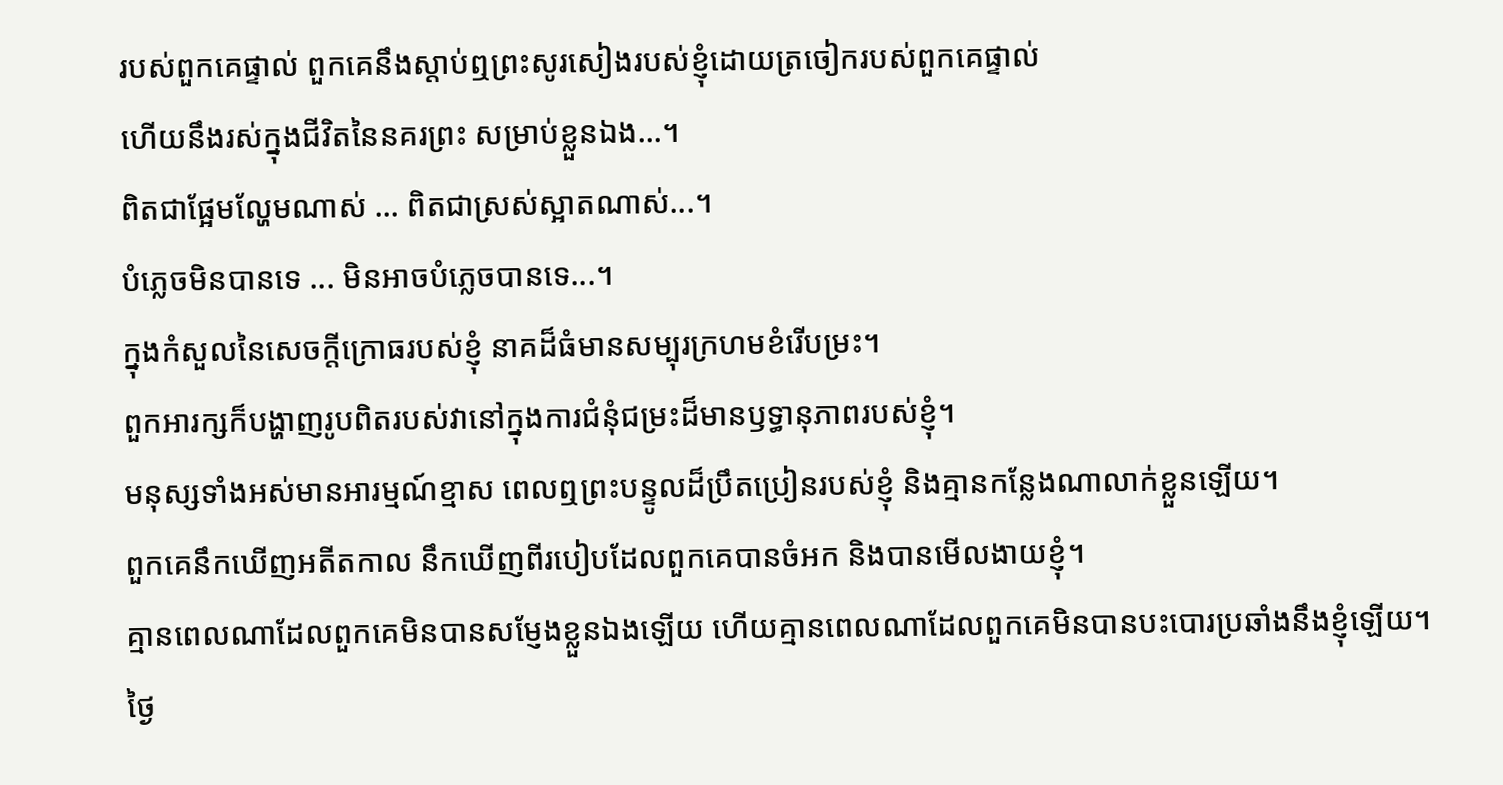របស់ពួកគេផ្ទាល់ ពួកគេនឹងស្ដាប់ឮព្រះសូរសៀងរបស់ខ្ញុំដោយត្រចៀករបស់ពួកគេផ្ទាល់
ហើយនឹងរស់ក្នុងជីវិតនៃនគរព្រះ សម្រាប់ខ្លួនឯង...។
ពិតជាផ្អែមល្ហែមណាស់ ... ពិតជាស្រស់ស្អាតណាស់...។
បំភ្លេចមិនបានទេ ... មិនអាចបំភ្លេចបានទេ...។
ក្នុងកំសួលនៃសេចក្ដីក្រោធរបស់ខ្ញុំ នាគដ៏ធំមានសម្បុរក្រហមខំរើបម្រះ។
ពួកអារក្សក៏បង្ហាញរូបពិតរបស់វានៅក្នុងការជំនុំជម្រះដ៏មានឫទ្ធានុភាពរបស់ខ្ញុំ។
មនុស្សទាំងអស់មានអារម្មណ៍ខ្មាស ពេលឮព្រះបន្ទូលដ៏ប្រឹតប្រៀនរបស់ខ្ញុំ និងគ្មានកន្លែងណាលាក់ខ្លួនឡើយ។
ពួកគេនឹកឃើញអតីតកាល នឹកឃើញពីរបៀបដែលពួកគេបានចំអក និងបានមើលងាយខ្ញុំ។
គ្មានពេលណាដែលពួកគេមិនបានសម្ញែងខ្លួនឯងឡើយ ហើយគ្មានពេលណាដែលពួកគេមិនបានបះបោរប្រឆាំងនឹងខ្ញុំឡើយ។
ថ្ងៃ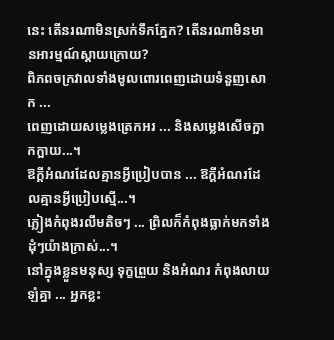នេះ តើនរណាមិនស្រក់ទឹកភ្នែក? តើនរណាមិនមានអារម្មណ៍ស្ដាយក្រោយ?
ពិភពចក្រវាលទាំងមូលពោរពេញដោយទំនួញសោក ...
ពេញដោយសម្លេងត្រេកអរ ... និងសម្លេងសើចក្អាកក្អាយ...។
ឱក្ដីអំណរដែលគ្មានអ្វីប្រៀបបាន ... ឱក្ដីអំណរដែលគ្មានអ្វីប្រៀបស្មើ...។
ភ្លៀងកំពុងរលឹមតិចៗ ... ព្រិលក៏កំពុងធ្លាក់មកទាំងដុំៗយ៉ាងក្រាស់...។
នៅក្នុងខ្លួនមនុស្ស ទុក្ខព្រួយ និងអំណរ កំពុងលាយឡំគ្នា ... អ្នកខ្លះ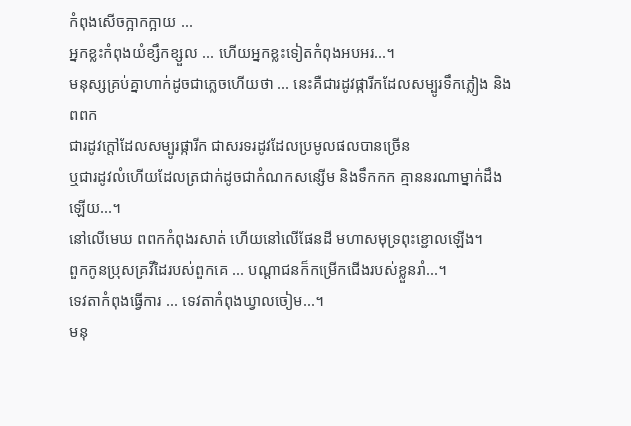កំពុងសើចក្អាកក្អាយ ...
អ្នកខ្លះកំពុងយំខ្សឹកខ្សួល ... ហើយអ្នកខ្លះទៀតកំពុងអបអរ...។
មនុស្សគ្រប់គ្នាហាក់ដូចជាភ្លេចហើយថា ... នេះគឺជារដូវផ្ការីកដែលសម្បូរទឹកភ្លៀង និងពពក
ជារដូវក្ដៅដែលសម្បូរផ្ការីក ជាសរទរដូវដែលប្រមូលផលបានច្រើន
ឬជារដូវលំហើយដែលត្រជាក់ដូចជាកំណកសន្សើម និងទឹកកក គ្មាននរណាម្នាក់ដឹងឡើយ...។
នៅលើមេឃ ពពកកំពុងរសាត់ ហើយនៅលើផែនដី មហាសមុទ្រពុះខ្ជោលឡើង។
ពួកកូនប្រុសគ្រវីដៃរបស់ពួកគេ ... បណ្ដាជនក៏កម្រើកជើងរបស់ខ្លួនរាំ...។
ទេវតាកំពុងធ្វើការ ... ទេវតាកំពុងឃ្វាលចៀម...។
មនុ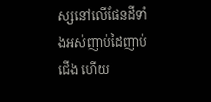ស្សនៅលើផែនដីទាំងអស់ញាប់ដៃញាប់ជើង ហើយ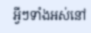អ្វីៗទាំងអស់នៅ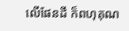លើផែនដី ក៏ពហុគុណ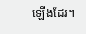ឡើងដែរ។